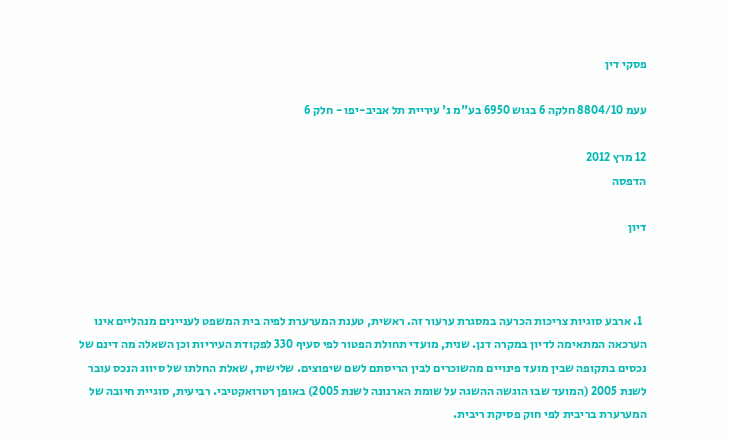פסקי דין

עעמ 8804/10 חלקה 6 בגוש 6950 בע"מ נ' עיריית תל אביב-יפו - חלק 6

12 מרץ 2012
הדפסה

דיון



  1. ארבע סוגיות צריכות הכרעה במסגרת ערעור זה. ראשית, טענת המערערת לפיה בית המשפט לעניינים מנהליים אינו הערכאה המתאימה לדיון במקרה דנן. שנית, מועדי תחולת הפטור לפי סעיף 330 לפקודת העיריות וכן השאלה מה דינם של נכסים בתקופה שבין מועד פינויים מהשוכרים לבין הריסתם לשם שיפוצים. שלישית, שאלת החלתו של סיווג הנכס עובר לשנת 2005 (המועד שבו הוגשה ההשגה על שומת הארנונה לשנת 2005) באופן רטרואקטיבי. רביעית, סוגיית חיובה של המערערת בריבית לפי חוק פסיקת ריבית.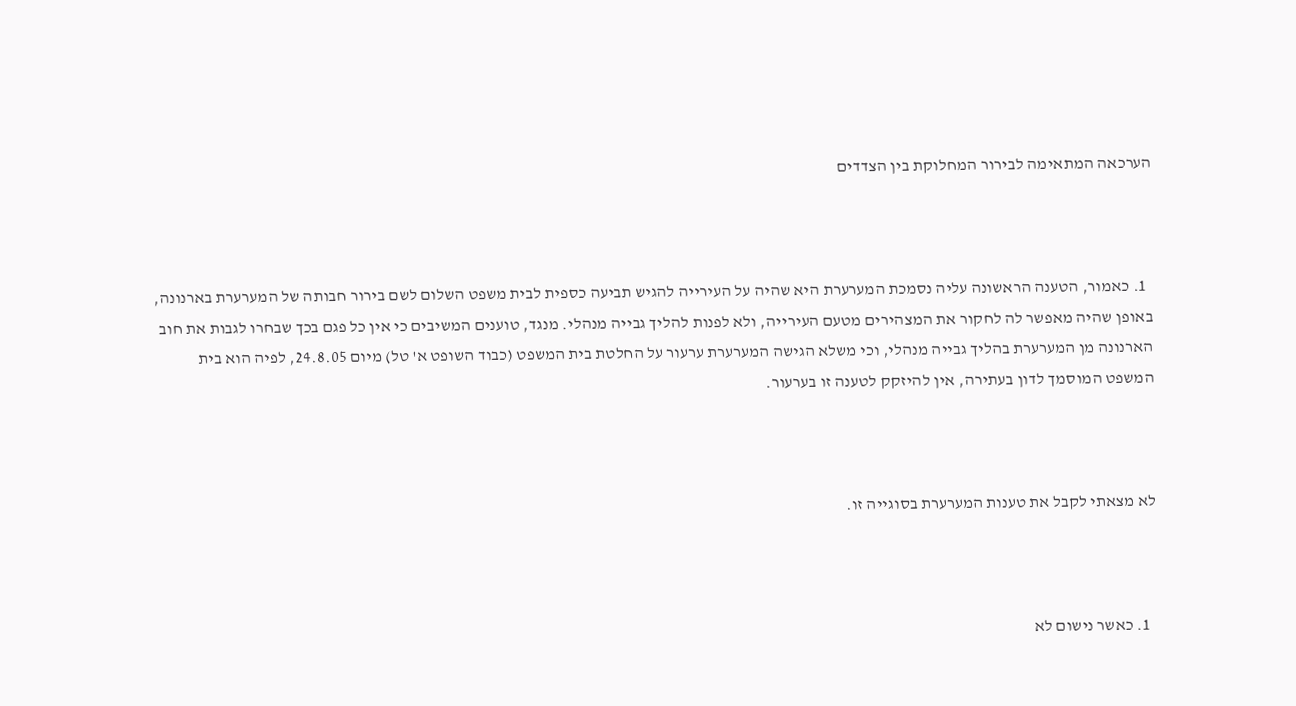הערכאה המתאימה לבירור המחלוקת בין הצדדים



  1. כאמור, הטענה הראשונה עליה נסמכת המערערת היא שהיה על העירייה להגיש תביעה כספית לבית משפט השלום לשם בירור חבותה של המערערת בארנונה, באופן שהיה מאפשר לה לחקור את המצהירים מטעם העירייה, ולא לפנות להליך גבייה מנהלי. מנגד, טוענים המשיבים כי אין כל פגם בכך שבחרו לגבות את חוב הארנונה מן המערערת בהליך גבייה מנהלי, וכי משלא הגישה המערערת ערעור על החלטת בית המשפט (כבוד השופט א' טל) מיום 24.8.05, לפיה הוא בית המשפט המוסמך לדון בעתירה, אין להיזקק לטענה זו בערעור.



לא מצאתי לקבל את טענות המערערת בסוגייה זו.



  1. כאשר נישום לא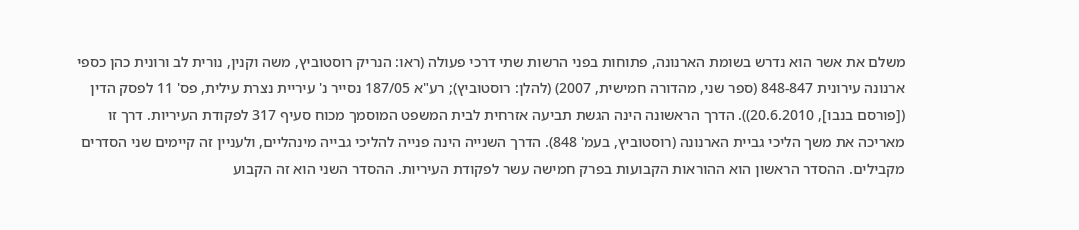משלם את אשר הוא נדרש בשומת הארנונה, פתוחות בפני הרשות שתי דרכי פעולה (ראו: הנריק רוסטוביץ, משה וקנין, נורית לב ורונית כהן כספי ארנונה עירונית 848-847 (ספר שני, מהדורה חמישית, 2007) (להלן: רוסטוביץ); רע"א 187/05 נסייר נ' עיריית נצרת עילית, פס' 11 לפסק הדין ([פורסם בנבו], 20.6.2010)). הדרך הראשונה הינה הגשת תביעה אזרחית לבית המשפט המוסמך מכוח סעיף 317 לפקודת העיריות. דרך זו מאריכה את משך הליכי גביית הארנונה (רוסטוביץ, בעמ' 848). הדרך השנייה הינה פנייה להליכי גבייה מינהליים, ולעניין זה קיימים שני הסדרים מקבילים. ההסדר הראשון הוא ההוראות הקבועות בפרק חמישה עשר לפקודת העיריות. ההסדר השני הוא זה הקבוע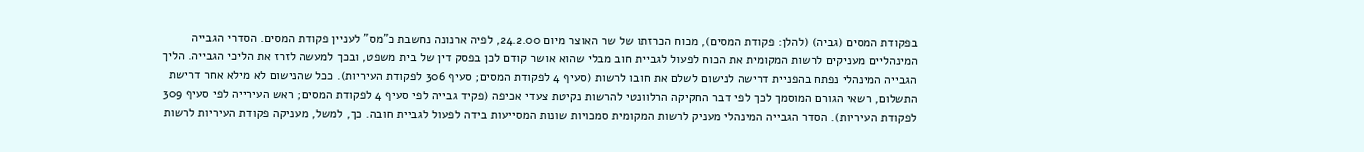בפקודת המסים (גביה) (להלן: פקודת המסים), מכוח הכרזתו של שר האוצר מיום 24.2.00, לפיה ארנונה נחשבת כ"מס" לעניין פקודת המסים. הסדרי הגבייה המינהליים מעניקים לרשות המקומית את הכוח לפעול לגביית חוב מבלי שהוא אושר קודם לכן בפסק דין של בית משפט, ובכך למעשה לזרז את הליכי הגבייה. הליך הגבייה המינהלי נפתח בהפניית דרישה לנישום לשלם את חובו לרשות (סעיף 4 לפקודת המסים; סעיף 306 לפקודת העיריות). ככל שהנישום לא מילא אחר דרישת התשלום, רשאי הגורם המוסמך לכך לפי דבר החקיקה הרלוונטי להרשות נקיטת צעדי אכיפה (פקיד גבייה לפי סעיף 4 לפקודת המסים; ראש העירייה לפי סעיף 309 לפקודת העיריות). הסדר הגבייה המינהלי מעניק לרשות המקומית סמכויות שונות המסייעות בידה לפעול לגביית חובה. כך, למשל, מעניקה פקודת העיריות לרשות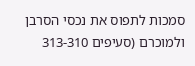סמכות לתפוס את נכסי הסרבן ולמוכרם (סעיפים 313-310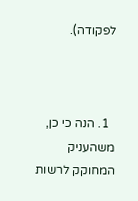לפקודה).



  1. הנה כי כן, משהעניק המחוקק לרשות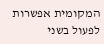המקומית אפשרות לפעול בשני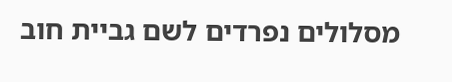מסלולים נפרדים לשם גביית חוב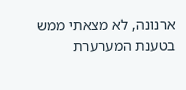ארנונה, לא מצאתי ממש בטענת המערערת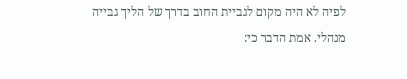לפיה לא היה מקום לגביית החוב בדרך של הליך גבייה מנהלי. אמת הדבר כי: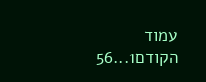עמוד הקודם1...56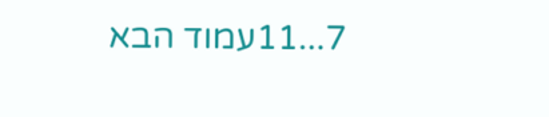7...11עמוד הבא